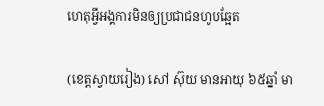ហេតុអ្វីអង្គការមិនឲ្យប្រជាជនហូបឆ្អែត

(ខេត្តស្វាយរៀង) សៅ ស៊ុយ មានអាយុ ៦៥ឆ្នាំ មា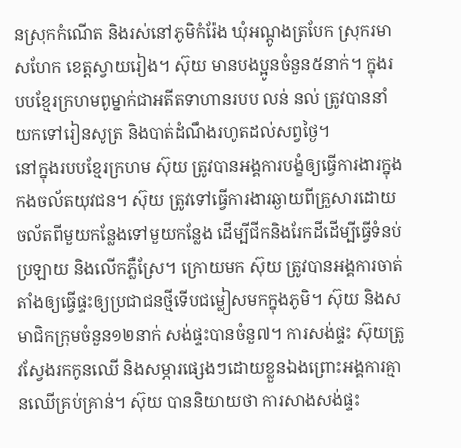នស្រុកកំណើត និងរស់នៅភូមិកំរ៉ែង ឃុំអណ្តូងត្របែក ស្រុករមាសហែក ខេត្តស្វាយរៀង។ ស៊ុយ មានបងប្អូនចំនួន៥នាក់។ ក្នុងរបបខ្មែរក្រហមពូម្នាក់ជាអតីតទាហានរបប លន់ នល់ ត្រូវបាននាំយកទៅរៀនសូត្រ និងបាត់ដំណឹងរហូតដល់សព្វថ្ងៃ។
នៅក្នុងរបបខ្មែរក្រហម ស៊ុយ ត្រូវបានអង្គការបង្ខំឲ្យធ្វើការងារក្នុងកងចល័តយុវជន។ ស៊ុយ ត្រូវទៅធ្វើការងារឆ្ងាយពីគ្រួសារដោយចល័តពីមួយកន្លែងទៅមួយកន្លែង ដើម្បីជីកនិងរែកដីដើម្បីធ្វើទំនប់ប្រឡាយ និងលើកភ្លឺស្រែ។ ក្រោយមក ស៊ុយ ត្រូវបានអង្គការចាត់តាំងឲ្យធ្វើផ្ទះឲ្យប្រជាជនថ្មីទើបជម្លៀសមកក្នុងភូមិ។ ស៊ុយ និងសមាជិកក្រុមចំនួន១២នាក់ សង់ផ្ទះបានចំនួ៧។ ការសង់ផ្ទះ ស៊ុយត្រូវស្វែងរកកូនឈើ និងសម្ភារផ្សេងៗដោយខ្លួនឯងព្រោះអង្គការគ្មានឈើគ្រប់គ្រាន់។ ស៊ុយ បាននិយាយថា ការសាងសង់ផ្ទះ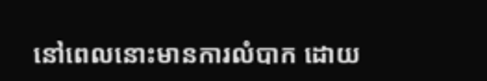នៅពេលនោះមានការលំបាក ដោយ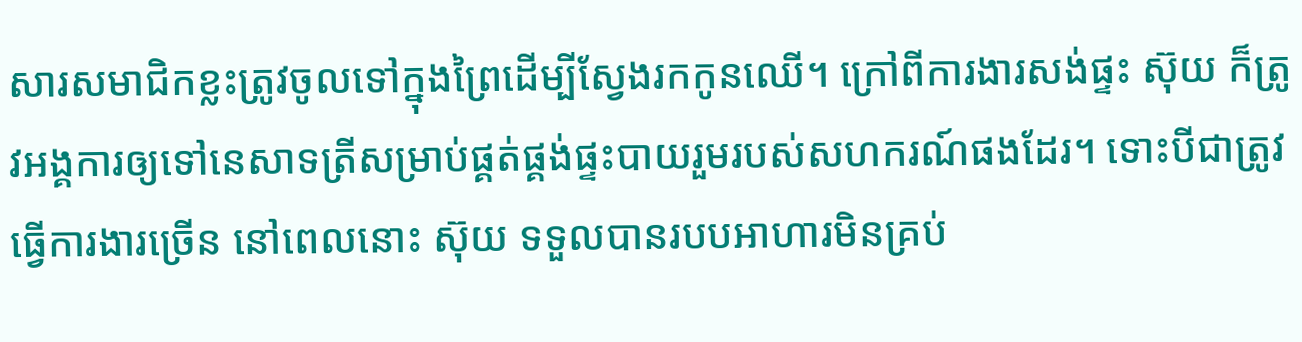សារសមាជិកខ្លះត្រូវចូលទៅក្នុងព្រៃដើម្បីស្វែងរកកូនឈើ។ ក្រៅពីការងារសង់ផ្ទះ ស៊ុយ ក៏ត្រូវអង្គការឲ្យទៅនេសាទត្រីសម្រាប់ផ្គត់ផ្គង់ផ្ទះបាយរួមរបស់សហករណ៍ផងដែរ។ ទោះបីជាត្រូវធ្វើការងារច្រើន នៅពេលនោះ ស៊ុយ ទទួលបានរបបអាហារមិនគ្រប់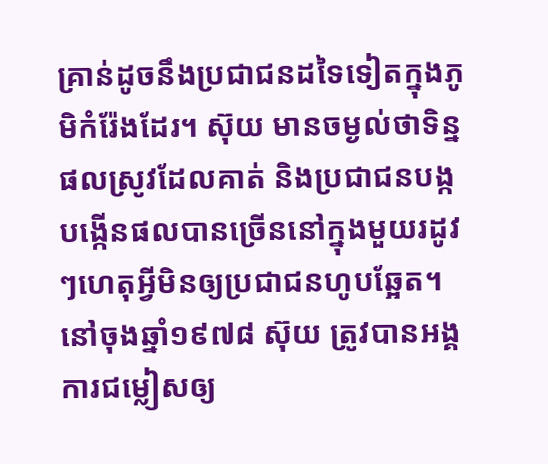គ្រាន់ដូចនឹងប្រជាជនដទៃទៀតក្នុងភូមិកំរ៉ែងដែរ។ ស៊ុយ មានចម្ងល់ថាទិន្នផលស្រូវដែលគាត់ និងប្រជាជនបង្កបង្កើនផលបានច្រើននៅក្នុងមួយរដូវៗហេតុអ្វីមិនឲ្យប្រជាជនហូបឆ្អែត។
នៅចុងឆ្នាំ១៩៧៨ ស៊ុយ ត្រូវបានអង្គការជម្លៀសឲ្យ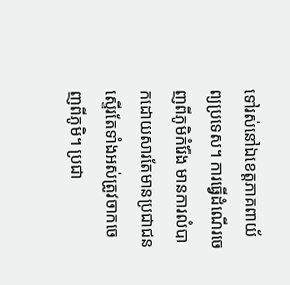ទៅរស់នៅឯខេត្តភាគពាយ័ព្យប្រទេស។ ការធ្វើដំណើរចេញពីភូមិកំរ៉ែង មានការលំបាកដោយសារតែមានប្រជាជនស្ទើរតែទាំងអស់ត្រូវចាកចេញពីភូមិ។ ប្រជា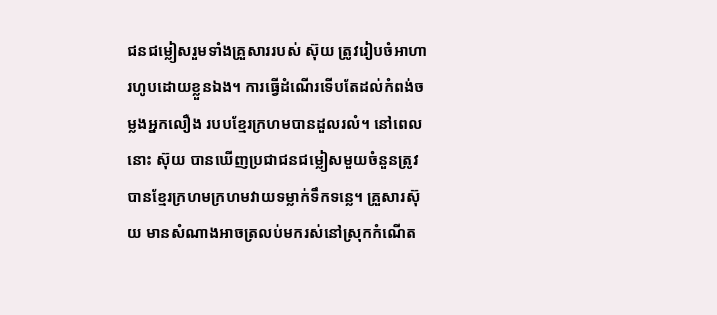ជនជម្លៀសរួមទាំងគ្រួសាររបស់ ស៊ុយ ត្រូវរៀបចំអាហារហូបដោយខ្លួនឯង។ ការធ្វើដំណើរទើបតែដល់កំពង់ចម្លងអ្នកលឿង របបខ្មែរក្រហមបានដួលរលំ។ នៅពេលនោះ ស៊ុយ បានឃើញប្រជាជនជម្លៀសមួយចំនួនត្រូវបានខ្មែរក្រហមក្រហមវាយទម្លាក់ទឹកទន្លេ។ គ្រួសារស៊ុយ មានសំណាងអាចត្រលប់មករស់នៅស្រុកកំណើត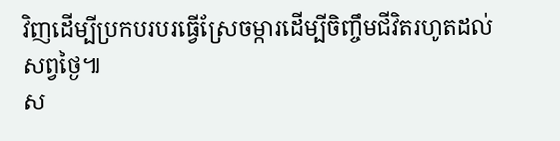វិញដើម្បីប្រកបរបរធ្វើស្រែចម្ការដើម្បីចិញ្ចឹមជីវិតរហូតដល់សព្វថ្ងៃ៕
ស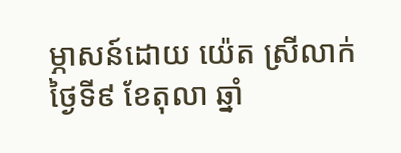ម្ភាសន៍ដោយ យ៉េត ស្រីលាក់ ថ្ងៃទី៩ ខែតុលា ឆ្នាំ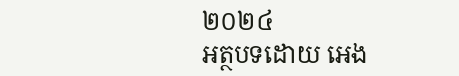២០២៤
អត្ថបទដោយ អេង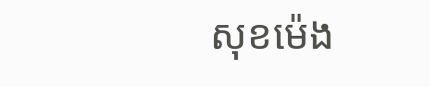សុខម៉េង